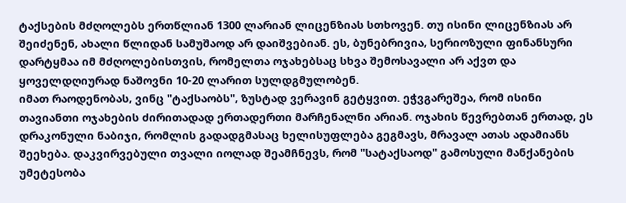ტაქსების მძღოლებს ერთწლიან 1300 ლარიან ლიცენზიას სთხოვენ. თუ ისინი ლიცენზიას არ შეიძენენ, ახალი წლიდან სამუშაოდ არ დაიშვებიან. ეს, ბუნებრივია, სერიოზული ფინანსური დარტყმაა იმ მძღოლებისთვის, რომელთა ოჯახებსაც სხვა შემოსავალი არ აქვთ და ყოველდღიურად ნაშოვნი 10-20 ლარით სულდგმულობენ.
იმათ რაოდენობას, ვინც "ტაქსაობს", ზუსტად ვერავინ გეტყვით. ეჭვგარეშეა, რომ ისინი თავიანთი ოჯახების ძირითადად ერთადერთი მარჩენალნი არიან. ოჯახის წევრებთან ერთად, ეს დრაკონული ნაბიჯი, რომლის გადადგმასაც ხელისუფლება გეგმავს, მრავალ ათას ადამიანს შეეხება. დაკვირვებული თვალი იოლად შეამჩნევს, რომ "სატაქსაოდ" გამოსული მანქანების უმეტესობა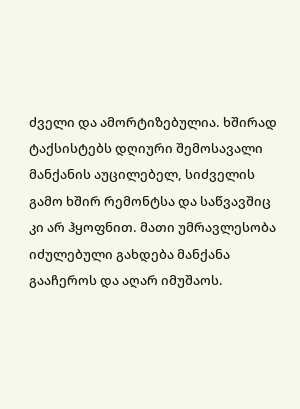ძველი და ამორტიზებულია. ხშირად ტაქსისტებს დღიური შემოსავალი მანქანის აუცილებელ, სიძველის გამო ხშირ რემონტსა და საწვავშიც კი არ ჰყოფნით. მათი უმრავლესობა იძულებული გახდება მანქანა გააჩეროს და აღარ იმუშაოს.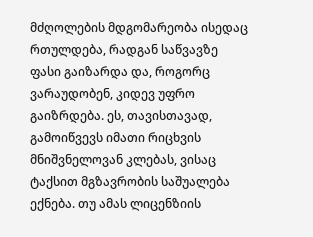მძღოლების მდგომარეობა ისედაც რთულდება, რადგან საწვავზე ფასი გაიზარდა და, როგორც ვარაუდობენ, კიდევ უფრო გაიზრდება. ეს, თავისთავად, გამოიწვევს იმათი რიცხვის მნიშვნელოვან კლებას, ვისაც ტაქსით მგზავრობის საშუალება ექნება. თუ ამას ლიცენზიის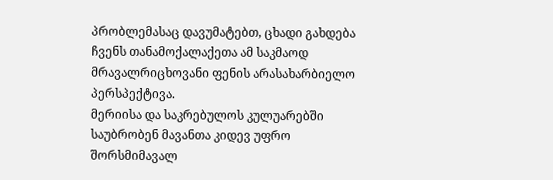პრობლემასაც დავუმატებთ, ცხადი გახდება ჩვენს თანამოქალაქეთა ამ საკმაოდ მრავალრიცხოვანი ფენის არასახარბიელო პერსპექტივა.
მერიისა და საკრებულოს კულუარებში საუბრობენ მავანთა კიდევ უფრო შორსმიმავალ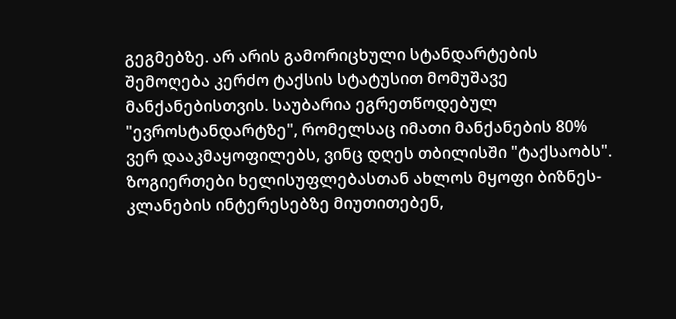გეგმებზე. არ არის გამორიცხული სტანდარტების შემოღება კერძო ტაქსის სტატუსით მომუშავე მანქანებისთვის. საუბარია ეგრეთწოდებულ "ევროსტანდარტზე", რომელსაც იმათი მანქანების 80% ვერ დააკმაყოფილებს, ვინც დღეს თბილისში "ტაქსაობს". ზოგიერთები ხელისუფლებასთან ახლოს მყოფი ბიზნეს-კლანების ინტერესებზე მიუთითებენ,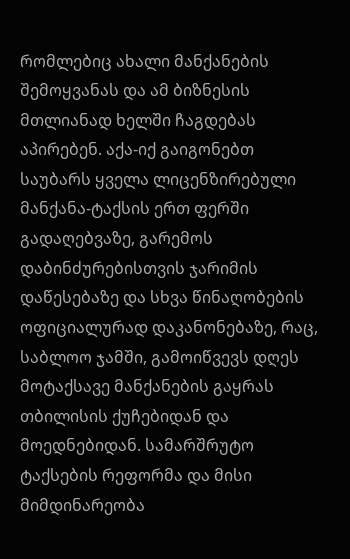რომლებიც ახალი მანქანების შემოყვანას და ამ ბიზნესის მთლიანად ხელში ჩაგდებას აპირებენ. აქა-იქ გაიგონებთ საუბარს ყველა ლიცენზირებული მანქანა-ტაქსის ერთ ფერში გადაღებვაზე, გარემოს დაბინძურებისთვის ჯარიმის დაწესებაზე და სხვა წინაღობების ოფიციალურად დაკანონებაზე, რაც, საბლოო ჯამში, გამოიწვევს დღეს მოტაქსავე მანქანების გაყრას თბილისის ქუჩებიდან და მოედნებიდან. სამარშრუტო ტაქსების რეფორმა და მისი მიმდინარეობა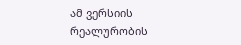ამ ვერსიის რეალურობის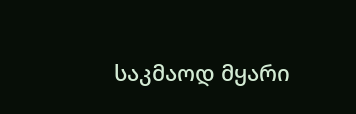საკმაოდ მყარი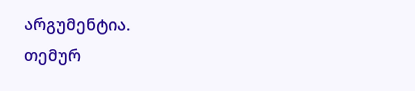არგუმენტია.
თემურ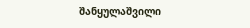შანყულაშვილი